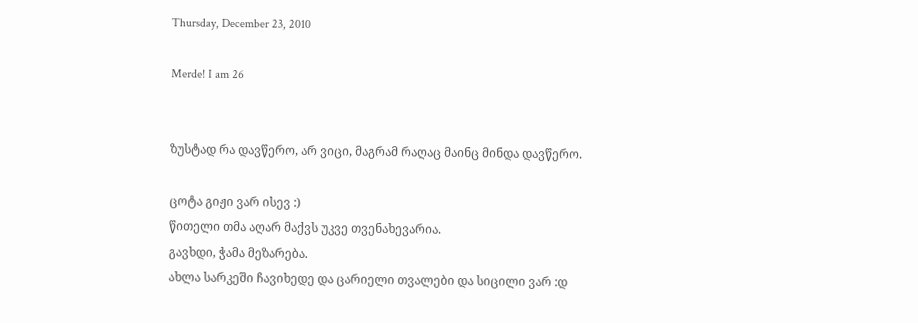Thursday, December 23, 2010

Merde! I am 26


ზუსტად რა დავწერო, არ ვიცი, მაგრამ რაღაც მაინც მინდა დავწერო.

ცოტა გიჟი ვარ ისევ :)
წითელი თმა აღარ მაქვს უკვე თვენახევარია.
გავხდი, ჭამა მეზარება.
ახლა სარკეში ჩავიხედე და ცარიელი თვალები და სიცილი ვარ :დ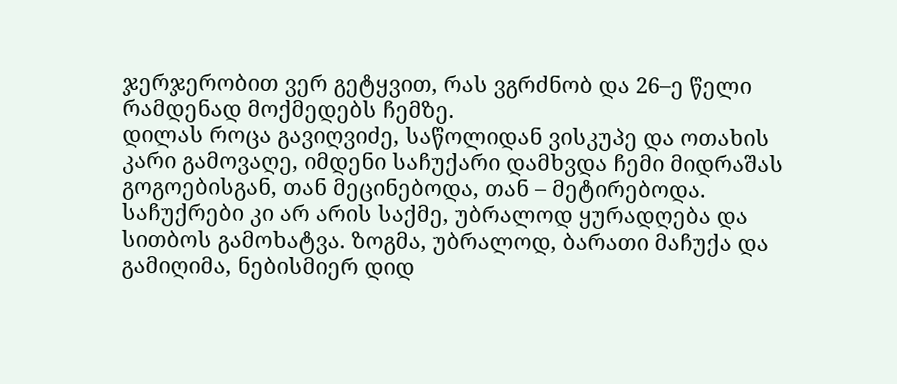ჯერჯერობით ვერ გეტყვით, რას ვგრძნობ და 26–ე წელი რამდენად მოქმედებს ჩემზე.
დილას როცა გავიღვიძე, საწოლიდან ვისკუპე და ოთახის კარი გამოვაღე, იმდენი საჩუქარი დამხვდა ჩემი მიდრაშას გოგოებისგან, თან მეცინებოდა, თან – მეტირებოდა. საჩუქრები კი არ არის საქმე, უბრალოდ ყურადღება და სითბოს გამოხატვა. ზოგმა, უბრალოდ, ბარათი მაჩუქა და გამიღიმა, ნებისმიერ დიდ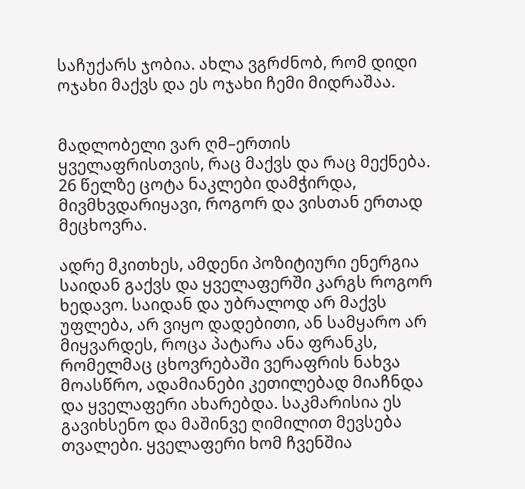საჩუქარს ჯობია. ახლა ვგრძნობ, რომ დიდი ოჯახი მაქვს და ეს ოჯახი ჩემი მიდრაშაა.


მადლობელი ვარ ღმ–ერთის ყველაფრისთვის, რაც მაქვს და რაც მექნება. 26 წელზე ცოტა ნაკლები დამჭირდა, მივმხვდარიყავი, როგორ და ვისთან ერთად მეცხოვრა.

ადრე მკითხეს, ამდენი პოზიტიური ენერგია საიდან გაქვს და ყველაფერში კარგს როგორ ხედავო. საიდან და უბრალოდ არ მაქვს უფლება, არ ვიყო დადებითი, ან სამყარო არ მიყვარდეს, როცა პატარა ანა ფრანკს, რომელმაც ცხოვრებაში ვერაფრის ნახვა მოასწრო, ადამიანები კეთილებად მიაჩნდა და ყველაფერი ახარებდა. საკმარისია ეს გავიხსენო და მაშინვე ღიმილით მევსება თვალები. ყველაფერი ხომ ჩვენშია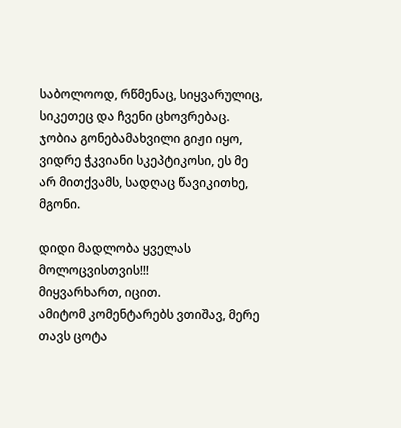საბოლოოდ, რწმენაც, სიყვარულიც, სიკეთეც და ჩვენი ცხოვრებაც. ჯობია გონებამახვილი გიჟი იყო, ვიდრე ჭკვიანი სკეპტიკოსი, ეს მე არ მითქვამს, სადღაც წავიკითხე, მგონი.

დიდი მადლობა ყველას მოლოცვისთვის!!!
მიყვარხართ, იცით.
ამიტომ კომენტარებს ვთიშავ, მერე თავს ცოტა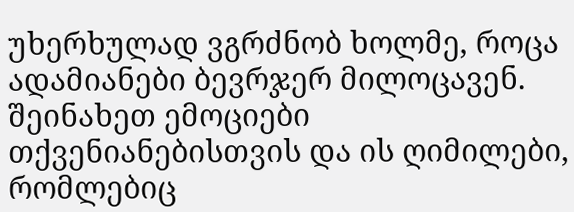უხერხულად ვგრძნობ ხოლმე, როცა ადამიანები ბევრჯერ მილოცავენ.
შეინახეთ ემოციები თქვენიანებისთვის და ის ღიმილები, რომლებიც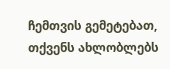ჩემთვის გემეტებათ, თქვენს ახლობლებს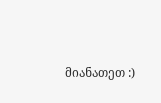მიანათეთ :)